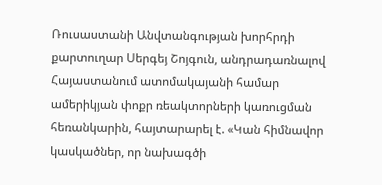Ռուսաստանի Անվտանգության խորհրդի քարտուղար Սերգեյ Շոյգուն, անդրադառնալով Հայաստանում ատոմակայանի համար ամերիկյան փոքր ռեակտորների կառուցման հեռանկարին, հայտարարել է. «Կան հիմնավոր կասկածներ, որ նախագծի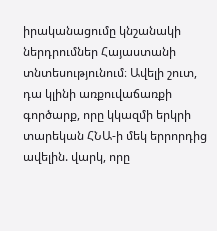իրականացումը կնշանակի ներդրումներ Հայաստանի տնտեսությունում։ Ավելի շուտ, դա կլինի առքուվաճառքի գործարք, որը կկազմի երկրի տարեկան ՀՆԱ-ի մեկ երրորդից ավելին. վարկ, որը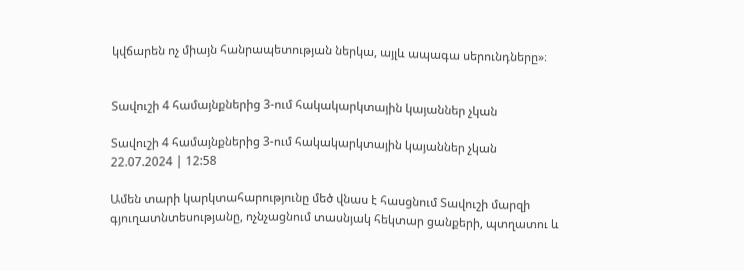կվճարեն ոչ միայն հանրապետության ներկա, այլև ապագա սերունդները»։


Տավուշի 4 համայնքներից 3-ում հակակարկտային կայաններ չկան

Տավուշի 4 համայնքներից 3-ում հակակարկտային կայաններ չկան
22.07.2024 | 12:58

Ամեն տարի կարկտահարությունը մեծ վնաս է հասցնում Տավուշի մարզի գյուղատնտեսությանը, ոչնչացնում տասնյակ հեկտար ցանքերի, պտղատու և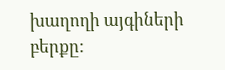խաղողի այգիների բերքը: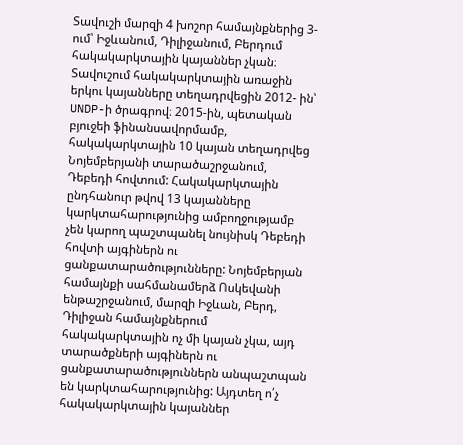Տավուշի մարզի 4 խոշոր համայնքներից 3-ում՝ Իջևանում, Դիլիջանում, Բերդում հակակարկտային կայաններ չկան։ Տավուշում հակակարկտային առաջին երկու կայանները տեղադրվեցին 2012- ին՝ UNDP-ի ծրագրով։ 2015-ին, պետական բյուջեի ֆինանսավորմամբ, հակակարկտային 10 կայան տեղադրվեց Նոյեմբերյանի տարածաշրջանում, Դեբեդի հովտում: Հակակարկտային ընդհանուր թվով 13 կայանները կարկտահարությունից ամբողջությամբ չեն կարող պաշտպանել նույնիսկ Դեբեդի հովտի այգիներն ու ցանքատարածությունները: Նոյեմբերյան համայնքի սահմանամերձ Ոսկեվանի ենթաշրջանում, մարզի Իջևան, Բերդ, Դիլիջան համայնքներում հակակարկտային ոչ մի կայան չկա, այդ տարածքների այգիներն ու ցանքատարածություններն անպաշտպան են կարկտահարությունից: Այդտեղ ո՛չ հակակարկտային կայաններ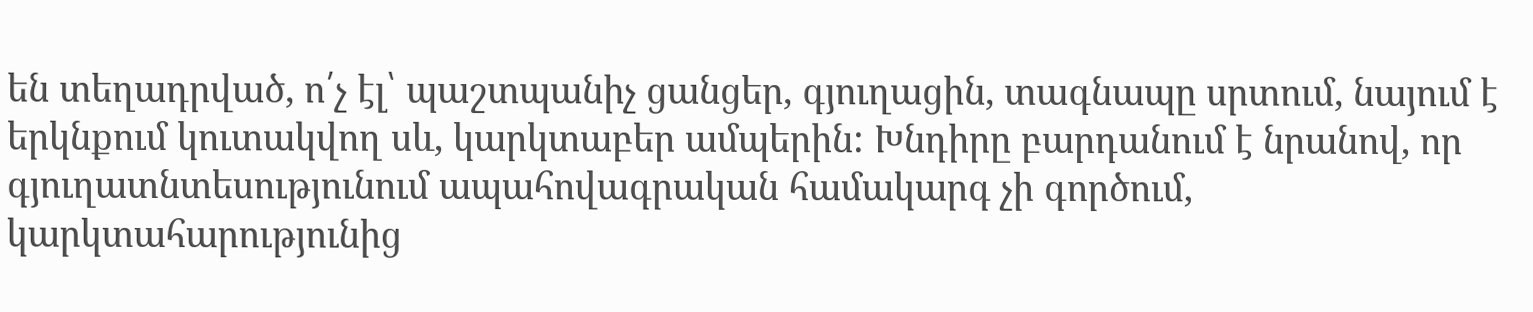են տեղադրված, ո՛չ էլ՝ պաշտպանիչ ցանցեր, գյուղացին, տագնապը սրտում, նայում է երկնքում կուտակվող սև, կարկտաբեր ամպերին: Խնդիրը բարդանում է նրանով, որ գյուղատնտեսությունում ապահովագրական համակարգ չի գործում, կարկտահարությունից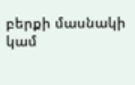բերքի մասնակի կամ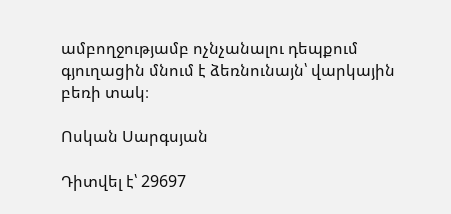ամբողջությամբ ոչնչանալու դեպքում գյուղացին մնում է ձեռնունայն՝ վարկային բեռի տակ։

Ոսկան Սարգսյան

Դիտվել է՝ 29697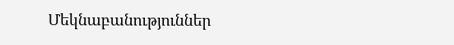Մեկնաբանություններ